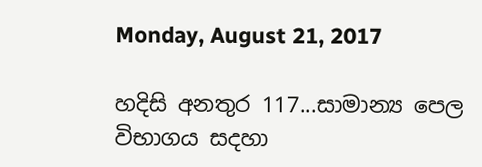Monday, August 21, 2017

හදිසි අනතුර 117...සාමාන්‍ය පෙල විභාගය සදහා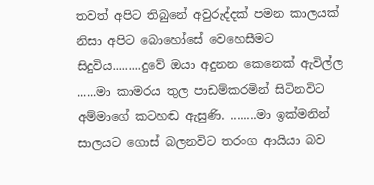තවත් අපිට තිබුනේ අවුරුද්දක් පමන කාලයක් නිසා අපිට බොහෝසේ වෙහෙසීමට සිදුවිය.........දුවේ ඔයා අදුනන කෙනෙක් ඇවිල්ල ......මා කාමරය තුල පාඩම්කරමින් සිටිනවිට අම්මාගේ කටහඬ ඇසුණි. ........මා ඉක්මනින් සාලයට ගොස් බලනවිට තරංග ආයියා බව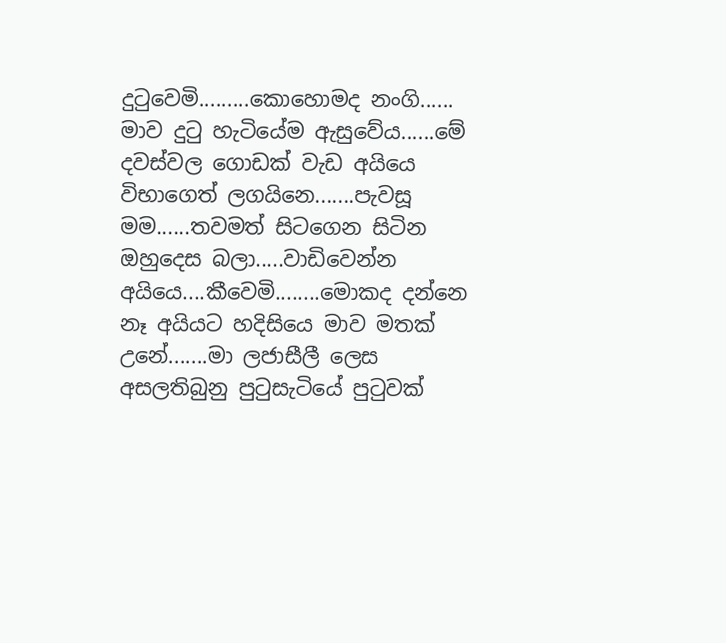දුටුවෙමි.........කොහොමද නංගි...... මාව දුටු හැටියේම ඇසුවේය......මේ දවස්වල ගොඩක් වැඩ අයියෙ විභාගෙත් ලගයිනෙ.......පැවසූ මම......තවමත් සිටගෙන සිටින ඔහුදෙස බලා.....වාඩිවෙන්න අයියෙ....කීවෙමි........මොකද දන්නෙ නෑ අයියට හදිසියෙ මාව මතක් උනේ.......මා ලජාසීලී ලෙස අසලතිබුනු පුටුසැටියේ පුටුවක්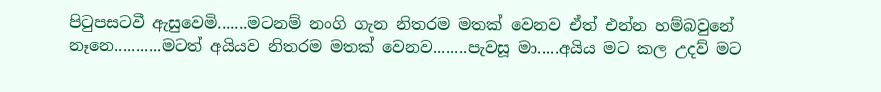පිටුපසටවී ඇසුවෙමි.......මටනම් නංගි ගැන නිතරම මතක් වෙනව ඒත් එන්න හම්බවුනේ නෑනෙ...........මටත් අයියව නිතරම මතක් වෙනව........පැවසූ මා.....අයිය මට කල උදව් මට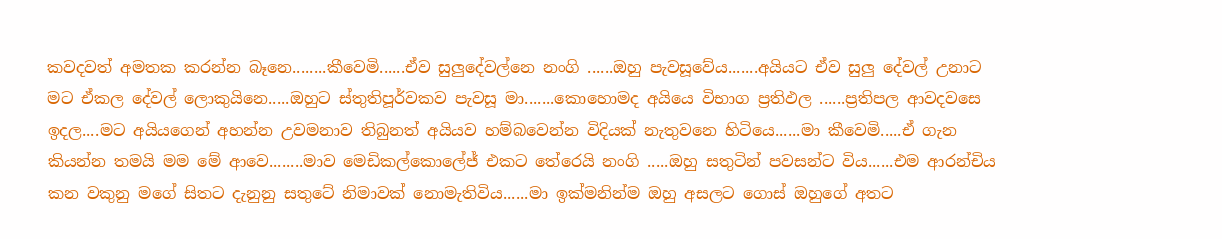කවදවත් අමතක කරන්න බෑනෙ........කීවෙමි......ඒව සුලුදේවල්නෙ නංගි ......ඔහු පැවසූවේය.......අයියට ඒව සුලු දේවල් උනාට මට ඒකල දේවල් ලොකුයිනෙ.....ඔහුට ස්තුතිපූර්වකව පැවසූ මා.......කොහොමද අයියෙ විභාග ප්‍රතිඵල ......ප්‍රතිපල ආවදවසෙ ඉදල....මට අයියගෙන් අහන්න උවමනාව තිබුනත් අයියව හම්බවෙන්න විදියක් නැතුවනෙ හිටියෙ......මා කීවෙමි.....ඒ ගැන කියන්න තමයි මම මේ ආවෙ........මාව මෙඩිකල්කොලේජ් එකට තේරෙයි නංගි .....ඔහු සතුටින් පවසන්ට විය......එම ආරන්චිය කන වකුනු මගේ සිතට දැනුනු සතුටේ නිමාවක් නොමැතිවිය......මා ඉක්මනින්ම ඔහු අසලට ගොස් ඔහුගේ අතට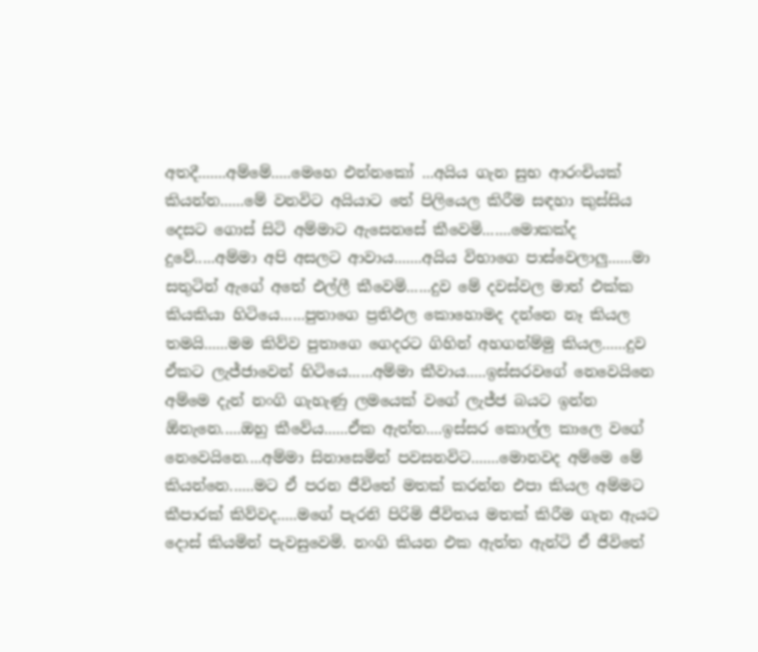අතදී.......අම්මේ.....මෙහෙ එන්නකෝ ...අයිය ගැන සුභ ආරංචියක් කියන්න......මේ වනවිට අයියාට තේ පිලියෙල කිරීම සඳහා කුස්සිය දෙසට ගොස් සිටි අම්මාට ඇසෙනසේ කීවෙමි.......මොකක්ද දුවේ.....අම්මා අපි අසලට ආවාය.......අයිය විභාගෙ පාස්වෙලාලු......මා සතුටින් ඇගේ අතේ එල්ලී කීවෙමි......දුව මේ දවස්වල මාත් එක්ක කියකියා හිටියෙ......පුතාගෙ ප්‍රතිඵල කොහොමද දන්නෙ නෑ කියල තමයි......මම කිව්ව පුතාගෙ ගෙදරට ගිහින් අහගන්ම්මු කියල......දුව ඒකට ලැජ්ජාවෙන් හිටියෙ......අම්මා කීවාය.....ඉස්සරවගේ නෙවෙයිනෙ අම්මෙ දැන් නංගි ගැහැණු ලමයෙක් වගේ ලැජ්ජ බයට ඉන්න ඕනැනෙ.....ඔහු කීවේය......ඒක ඇත්ත....ඉස්සර කොල්ල කාලෙ වගේ නෙවෙයිනෙ....අම්මා සිනාසෙමින් පවසනවිට.......මොනවද අම්මෙ මේ කියන්නෙ......මට ඒ පරන ජීවිතේ මතක් කරන්න එපා කියල අම්මට කීපාරක් කිව්වද.....මගේ පැරනි පිරිමි ජීවිතය මතක් කිරීම ගැන ඇයට දොස් කියමින් පැවසුවෙමි. නංගි කියන එක ඇත්ත ඇන්ටි ඒ ජීවිතේ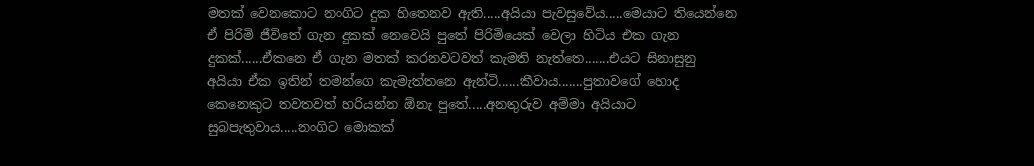මතක් වෙනකොට නංගිට දුක හිතෙනව ඇති.....අයියා පැවසුවේය.....මෙයාට තියෙන්නෙ ඒ පිරිමි ජීවිතේ ගැන දුකක් නෙවෙයි පුතේ පිරිමියෙක් වෙලා හිටිය එක ගැන දුකක්......ඒකනෙ ඒ ගැන මතක් කරනවටවත් කැමති නැත්තෙ.......එයට සිනාසුනු අයියා ඒක ඉතින් තමන්ගෙ කැමැත්තනෙ ඇන්ටි......කීවාය.......පුතාවගේ හොද කෙනෙකුට තවතවත් හරියන්න ඕනැ පුතේ.....අනතුරුව අම්මා අයියාට සුබපැතුවාය.....නංගිට මොකක්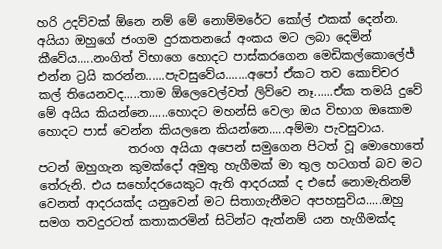හරි උදව්වක් ඕනෙ නම් මේ නොම්මරේට කෝල් එකක් දෙන්න. අයියා ඔහුගේ ජංගම දුරකතනයේ අංකය මට ලබා දෙමින් කීවේය.....නංගිත් විභාගෙ හොදට පාස්කරගෙන මෙඩිකල්කොලේජ් එන්න ට්‍රයි කරන්න......පැවසුවේය.......අපෝ ඒකට තව කොච්චර කල් තියෙනවද.....තාම ඕලෙවෙල්වත් ලිව්වෙ නෑ......ඒක තමයි දුවේ මේ අයිය කියන්නෙ......හොදට මහන්සි වෙලා ඔය විභාග ඔකොම හොදට පාස් වෙන්න කියලනෙ කියන්නෙ.....අම්මා පැවසුවාය.
               තරංග අයියා අපෙන් සමුගෙන පිටත් වූ මොහොතේ පටන් ඔහුගැන කුමක්දෝ අමුතු හැගීමක් මා තුල හටගත් බව මට තේරුනි. එය සහෝදරයෙකුට ඇති ආදරයක් ද එසේ නොමැතිනම් වෙනත් ආදරයක්ද යනුවෙන් මට සිතාගැනීමට අපහසුවිය.....ඔහු සමග තවදුරටත් කතාකරමින් සිටින්ට ඇත්නම් යන හැගීමක්ද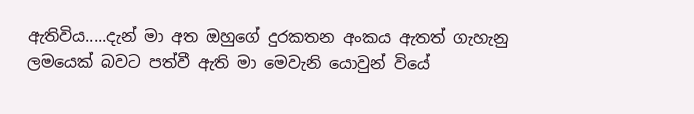ඇතිවිය.....දැන් මා අත ඔහුගේ දුරකතන අංකය ඇතත් ගැහැනු ලමයෙක් බවට පත්වී ඇති මා මෙවැනි යොවුන් වියේ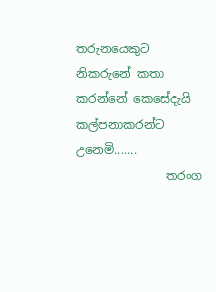තරුනයෙකුට නිකරුනේ කතා කරන්නේ කෙසේදැයි කල්පනාකරන්ට උනෙමි.......
               තරංග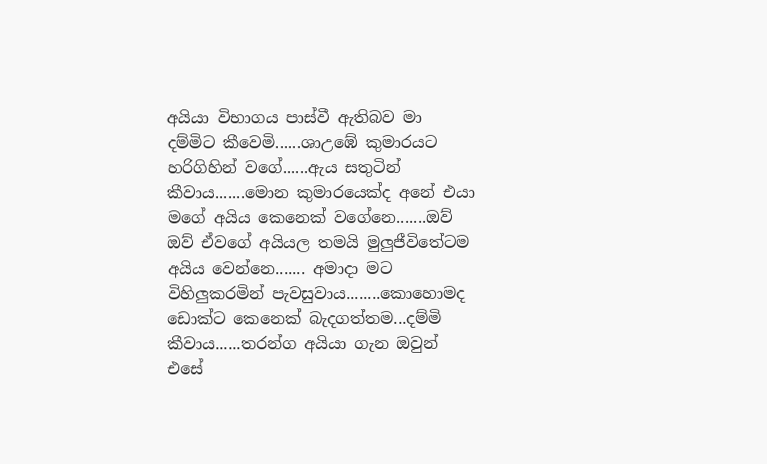අයියා විභාගය පාස්වී ඇතිබව මා දම්මිට කීවෙමි......ශාඋඹේ කුමාරයට හරිගිහින් වගේ......ඇය සතුටින් කීවාය.......මොන කුමාරයෙක්ද අනේ එයා මගේ අයිය කෙනෙක් වගේනෙ.......ඔව් ඔව් ඒවගේ අයියල තමයි මුලුජීවිතේටම අයිය වෙන්නෙ....... අමාදා මට විහිලුකරමින් පැවසුවාය........කොහොමද ඩොක්ට කෙනෙක් බැදගත්තම...දම්මි කීවාය......තරන්ග අයියා ගැන ඔවුන් එසේ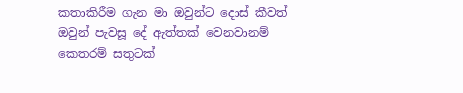කතාකිරීම ගැන මා ඔවුන්ට දොස් කීවත් ඔවුන් පැවසූ දේ ඇත්තක් වෙනවානම් කෙතරම් සතුටක්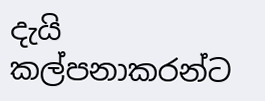දැයි කල්පනාකරන්ට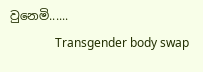වුනෙමි......
               Transgender body swap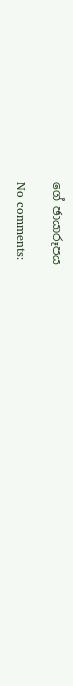ගේ ඡායාරූපය

No comments: